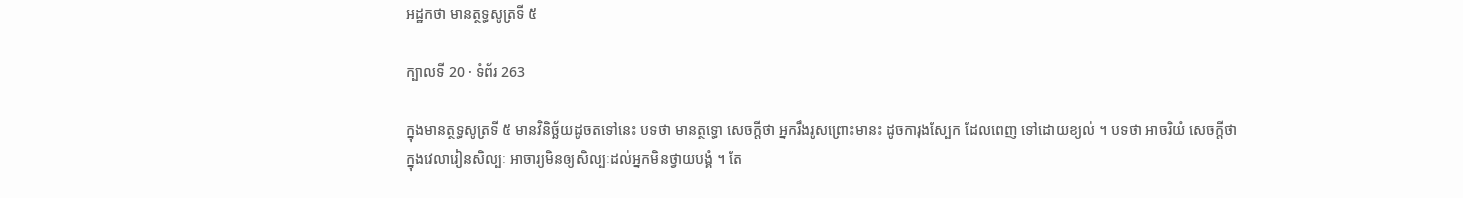អដ្ឋកថា មានត្ថទ្ធសូត្រទី ៥

ក្បាលទី 20 · ទំព័រ 263

ក្នុងមានត្ថទ្ធសូត្រទី ៥ មានវិនិច្ឆ័យដូចតទៅនេះ បទថា មានត្ថទ្ធោ សេចក្តីថា អ្នករឹងរូសព្រោះមានះ ដូចការុងស្បែក ដែលពេញ ទៅដោយខ្យល់ ។ បទថា អាចរិយំ សេចក្តីថា ក្នុងវេលារៀនសិល្បៈ អាចារ្យមិនឲ្យសិល្បៈដល់អ្នកមិនថ្វាយបង្គំ ។ តែ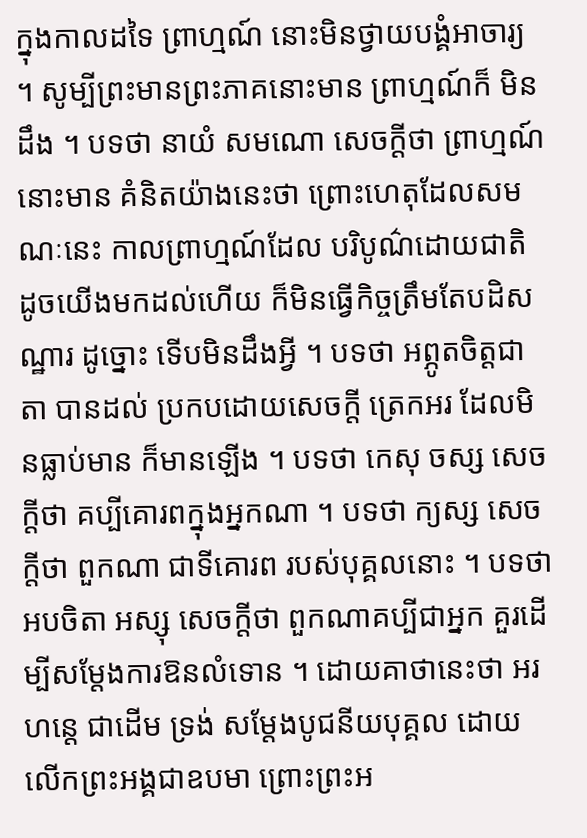ក្នុងកាលដទៃ ព្រាហ្មណ៍ នោះមិនថ្វាយបង្គំអាចារ្យ ។ សូម្បីព្រះមានព្រះភាគនោះមាន ព្រាហ្មណ៍ក៏ មិនដឹង ។ បទថា នាយំ សមណោ សេចក្តីថា ព្រាហ្មណ៍នោះមាន គំនិតយ៉ាងនេះថា ព្រោះហេតុដែលសមណៈនេះ កាលព្រាហ្មណ៍ដែល បរិបូណ៌ដោយជាតិ ដូចយើងមកដល់ហើយ ក៏មិនធ្វើកិច្ចត្រឹមតែបដិសណ្ឋារ ដូច្នោះ ទើបមិនដឹងអ្វី ។ បទថា អព្ភូតចិត្តជាតា បានដល់ ប្រកបដោយសេចក្តី ត្រេកអរ ដែលមិនធ្លាប់មាន ក៏មានឡើង ។ បទថា កេសុ ចស្ស សេចក្តីថា គប្បីគោរពក្នុងអ្នកណា ។ បទថា ក្យស្ស សេចក្តីថា ពួកណា ជាទីគោរព របស់បុគ្គលនោះ ។ បទថា អបចិតា អស្សុ សេចក្តីថា ពួកណាគប្បីជាអ្នក គួរដើម្បីសម្តែងការឱនលំទោន ។ ដោយគាថានេះថា អរហន្តេ ជាដើម ទ្រង់ សម្តែងបូជនីយបុគ្គល ដោយលើកព្រះអង្គជាឧបមា ព្រោះព្រះអ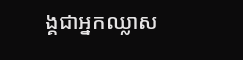ង្គជាអ្នកឈ្លាស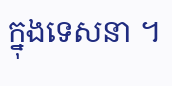ក្នុងទេសនា ។